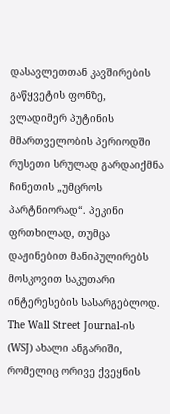დასავლეთთან კავშირების გაწყვეტის ფონზე, ვლადიმერ პუტინის მმართველობის პერიოდში რუსეთი სრულად გარდაიქმნა ჩინეთის „უმცროს პარტნიორად“. პეკინი ფრთხილად, თუმცა დაჟინებით მანიპულირებს მოსკოვით საკუთარი ინტერესების სასარგებლოდ. The Wall Street Journal-ის (WSJ) ახალი ანგარიში, რომელიც ორივე ქვეყნის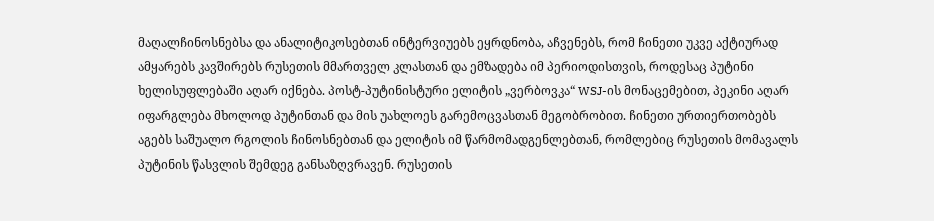მაღალჩინოსნებსა და ანალიტიკოსებთან ინტერვიუებს ეყრდნობა, აჩვენებს, რომ ჩინეთი უკვე აქტიურად ამყარებს კავშირებს რუსეთის მმართველ კლასთან და ემზადება იმ პერიოდისთვის, როდესაც პუტინი ხელისუფლებაში აღარ იქნება. პოსტ-პუტინისტური ელიტის „ვერბოვკა“ WSJ-ის მონაცემებით, პეკინი აღარ იფარგლება მხოლოდ პუტინთან და მის უახლოეს გარემოცვასთან მეგობრობით. ჩინეთი ურთიერთობებს აგებს საშუალო რგოლის ჩინოსნებთან და ელიტის იმ წარმომადგენლებთან, რომლებიც რუსეთის მომავალს პუტინის წასვლის შემდეგ განსაზღვრავენ. რუსეთის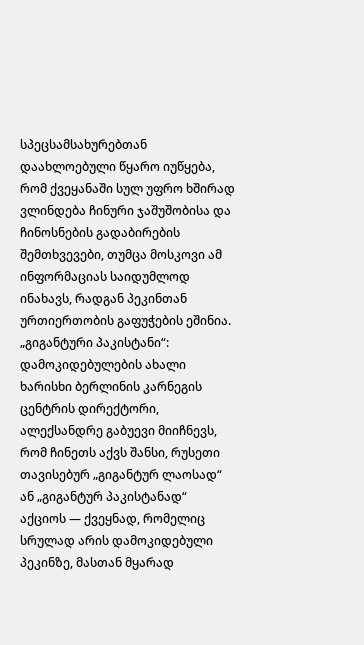სპეცსამსახურებთან დაახლოებული წყარო იუწყება, რომ ქვეყანაში სულ უფრო ხშირად ვლინდება ჩინური ჯაშუშობისა და ჩინოსნების გადაბირების შემთხვევები, თუმცა მოსკოვი ამ ინფორმაციას საიდუმლოდ ინახავს, რადგან პეკინთან ურთიერთობის გაფუჭების ეშინია. „გიგანტური პაკისტანი“: დამოკიდებულების ახალი ხარისხი ბერლინის კარნეგის ცენტრის დირექტორი, ალექსანდრე გაბუევი მიიჩნევს, რომ ჩინეთს აქვს შანსი, რუსეთი თავისებურ „გიგანტურ ლაოსად“ ან „გიგანტურ პაკისტანად“ აქციოს — ქვეყნად, რომელიც სრულად არის დამოკიდებული პეკინზე, მასთან მყარად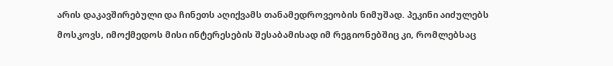არის დაკავშირებული და ჩინეთს აღიქვამს თანამედროვეობის ნიმუშად. პეკინი აიძულებს მოსკოვს, იმოქმედოს მისი ინტერესების შესაბამისად იმ რეგიონებშიც კი, რომლებსაც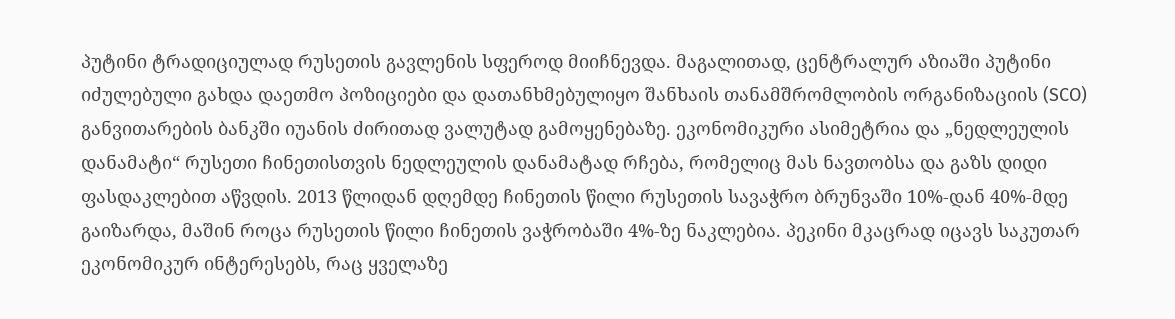პუტინი ტრადიციულად რუსეთის გავლენის სფეროდ მიიჩნევდა. მაგალითად, ცენტრალურ აზიაში პუტინი იძულებული გახდა დაეთმო პოზიციები და დათანხმებულიყო შანხაის თანამშრომლობის ორგანიზაციის (SCO) განვითარების ბანკში იუანის ძირითად ვალუტად გამოყენებაზე. ეკონომიკური ასიმეტრია და „ნედლეულის დანამატი“ რუსეთი ჩინეთისთვის ნედლეულის დანამატად რჩება, რომელიც მას ნავთობსა და გაზს დიდი ფასდაკლებით აწვდის. 2013 წლიდან დღემდე ჩინეთის წილი რუსეთის სავაჭრო ბრუნვაში 10%-დან 40%-მდე გაიზარდა, მაშინ როცა რუსეთის წილი ჩინეთის ვაჭრობაში 4%-ზე ნაკლებია. პეკინი მკაცრად იცავს საკუთარ ეკონომიკურ ინტერესებს, რაც ყველაზე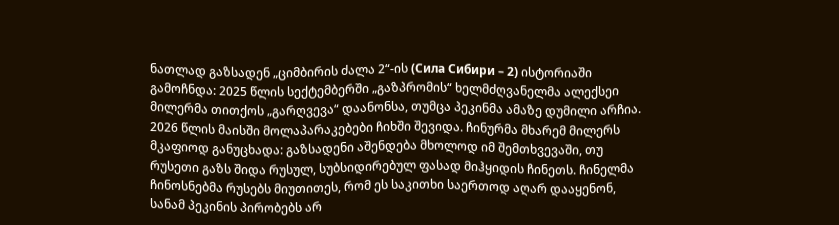ნათლად გაზსადენ „ციმბირის ძალა 2“-ის (Сила Сибири – 2) ისტორიაში გამოჩნდა: 2025 წლის სექტემბერში „გაზპრომის“ ხელმძღვანელმა ალექსეი მილერმა თითქოს „გარღვევა“ დაანონსა, თუმცა პეკინმა ამაზე დუმილი არჩია. 2026 წლის მაისში მოლაპარაკებები ჩიხში შევიდა. ჩინურმა მხარემ მილერს მკაფიოდ განუცხადა: გაზსადენი აშენდება მხოლოდ იმ შემთხვევაში, თუ რუსეთი გაზს შიდა რუსულ, სუბსიდირებულ ფასად მიჰყიდის ჩინეთს. ჩინელმა ჩინოსნებმა რუსებს მიუთითეს, რომ ეს საკითხი საერთოდ აღარ დააყენონ, სანამ პეკინის პირობებს არ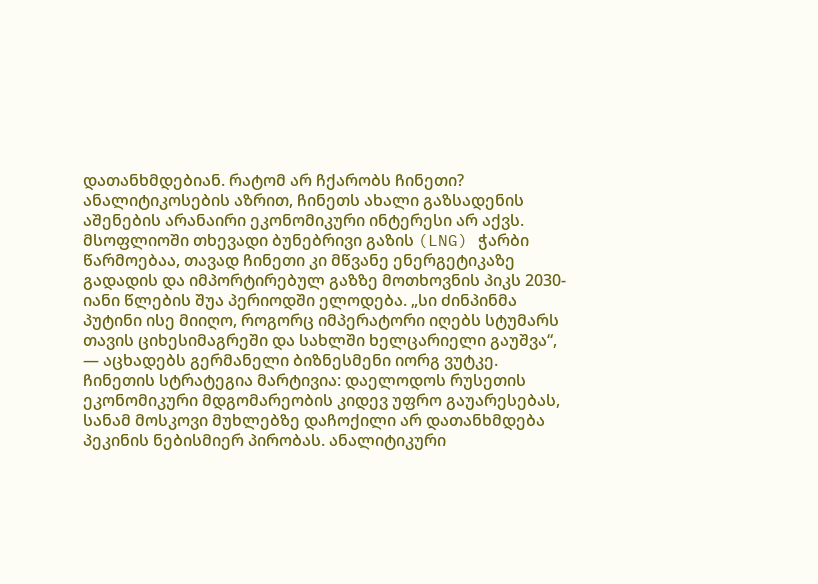დათანხმდებიან. რატომ არ ჩქარობს ჩინეთი? ანალიტიკოსების აზრით, ჩინეთს ახალი გაზსადენის აშენების არანაირი ეკონომიკური ინტერესი არ აქვს. მსოფლიოში თხევადი ბუნებრივი გაზის (LNG) ჭარბი წარმოებაა, თავად ჩინეთი კი მწვანე ენერგეტიკაზე გადადის და იმპორტირებულ გაზზე მოთხოვნის პიკს 2030-იანი წლების შუა პერიოდში ელოდება. „სი ძინპინმა პუტინი ისე მიიღო, როგორც იმპერატორი იღებს სტუმარს თავის ციხესიმაგრეში და სახლში ხელცარიელი გაუშვა“, — აცხადებს გერმანელი ბიზნესმენი იორგ ვუტკე. ჩინეთის სტრატეგია მარტივია: დაელოდოს რუსეთის ეკონომიკური მდგომარეობის კიდევ უფრო გაუარესებას, სანამ მოსკოვი მუხლებზე დაჩოქილი არ დათანხმდება პეკინის ნებისმიერ პირობას. ანალიტიკური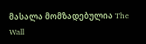მასალა მომზადებულია The Wall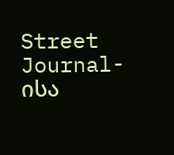Street Journal-ისა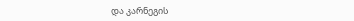და კარნეგის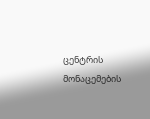ცენტრის მონაცემების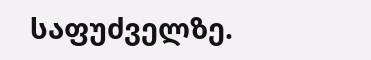საფუძველზე.